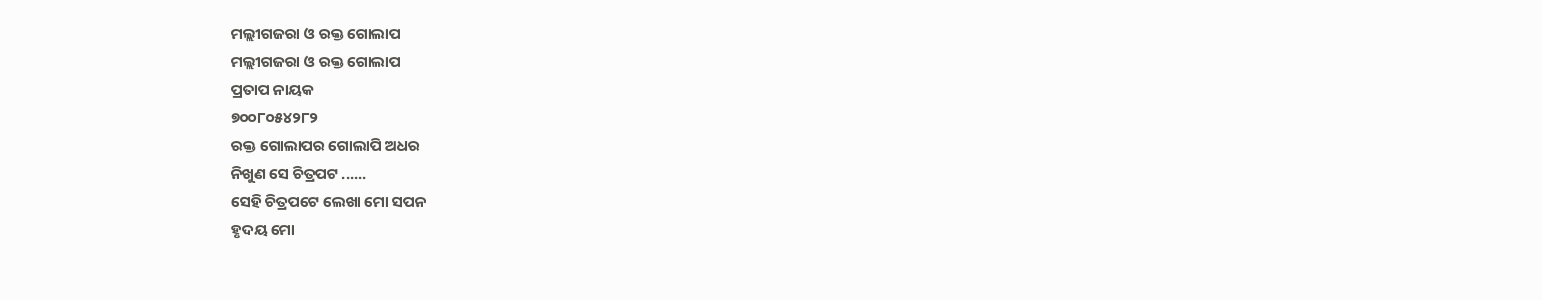ମଲ୍ଲୀଗଜରା ଓ ରକ୍ତ ଗୋଲାପ
ମଲ୍ଲୀଗଜରା ଓ ରକ୍ତ ଗୋଲାପ
ପ୍ରତାପ ନାୟକ
୭୦୦୮୦୫୪୨୮୨
ରକ୍ତ ଗୋଲାପର ଗୋଲାପି ଅଧର
ନିଖୁଣ ସେ ଚିତ୍ରପଟ ......
ସେହି ଚିତ୍ରପଟେ ଲେଖା ମୋ ସପନ
ହୃଦୟ ମୋ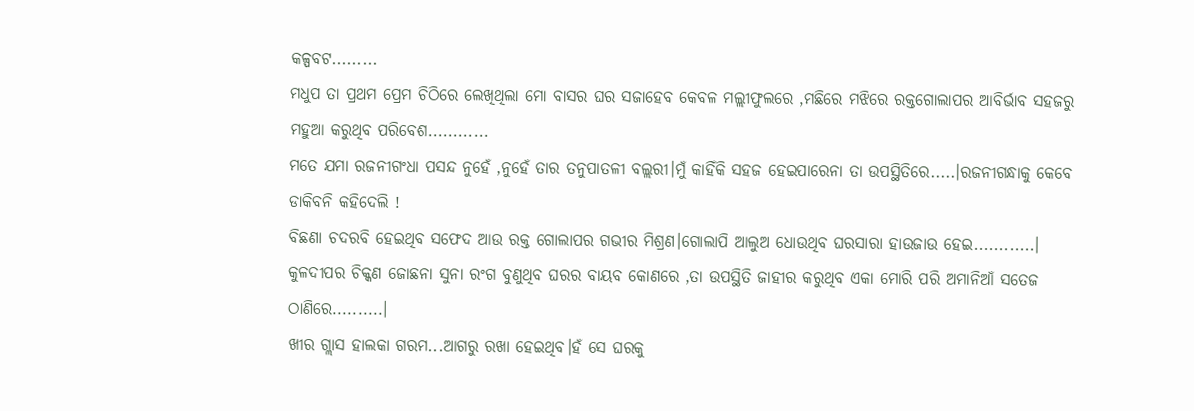କଳ୍ପବଟ.........
ମଧୁପ ତା ପ୍ରଥମ ପ୍ରେମ ଚିଠିରେ ଲେଖିଥିଲା ମୋ ବାସର ଘର ସଜାହେବ କେବଳ ମଲ୍ଲୀଫୁଲରେ ,ମଛିରେ ମଝିରେ ରକ୍ତଗୋଲାପର ଆବିର୍ଭାବ ସହଜରୁ ମହୁଆ କରୁଥିବ ପରିବେଶ............
ମତେ ଯମା ରଜନୀଗଂଧା ପସନ୍ଦ ନୁହେଁ ,ନୁହେଁ ତାର ତନୁପାତଳୀ ବଲ୍ଲରୀ।ମୁଁ କାହିଁକି ସହଜ ହେଇପାରେନା ତା ଉପସ୍ଥିତିରେ.....।ରଜନୀଗନ୍ଧାକୁ କେବେ ଡାକିବନି କହିଦେଲି !
ବିଛଣା ଚଦରବି ହେଇଥିବ ସଫେଦ ଆଉ ରକ୍ତ ଗୋଲାପର ଗଭୀର ମିଶ୍ରଣ।ଗୋଲାପି ଆଲୁଅ ଧୋଉଥିବ ଘରସାରା ହାଉଜାଉ ହେଇ............।
କୁଳଦୀପର ଚିକ୍କଣ ଜୋଛନା ସୁନା ରଂଗ ବୁଣୁଥିବ ଘରର ବାୟବ କୋଣରେ ,ତା ଉପସ୍ଥିତି ଜାହୀର କରୁଥିବ ଏକା ମୋରି ପରି ଅମାନିଆଁ ସତେଜ ଠାଣିରେ..........।
ଖୀର ଗ୍ଲାସ ହାଲକା ଗରମ...ଆଗରୁ ରଖା ହେଇଥିବ।ହଁ ସେ ଘରକୁ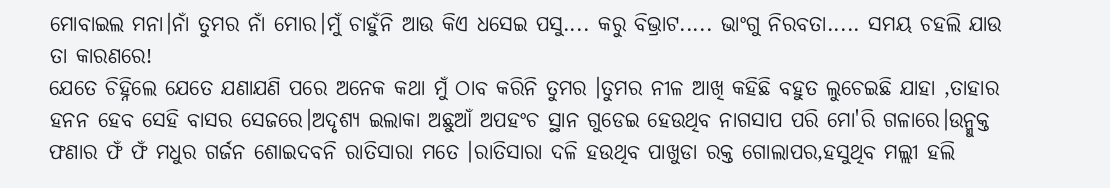ମୋବାଇଲ ମନା।ନାଁ ତୁମର ନାଁ ମୋର।ମୁଁ ଚାହୁଁନି ଆଉ କିଏ ଧସେଇ ପସୁ.... କରୁ ବିଭ୍ରାଟ..... ଭାଂଗୁ ନିରବତା..... ସମୟ ଚହଲି ଯାଉ ତା କାରଣରେ!
ଯେତେ ଚିହ୍ନିଲେ ଯେତେ ଯଣାଯଣି ପରେ ଅନେକ କଥା ମୁଁ ଠାବ କରିନି ତୁମର ।ତୁମର ନୀଳ ଆଖି କହିଛି ବହୁତ ଲୁଚେଇଛି ଯାହା ,ତାହାର ହନନ ହେବ ସେହି ବାସର ସେଜରେ।ଅଦୃଶ୍ୟ ଇଲାକା ଅଛୁଆଁ ଅପହଂଚ ସ୍ଥାନ ଗୁଡେଇ ହେଉଥିବ ନାଗସାପ ପରି ମୋ'ରି ଗଳାରେ।ଉନ୍ମୁକ୍ତ ଫଣାର ଫଁ ଫଁ ମଧୁର ଗର୍ଜନ ଶୋଇଦବନି ରାତିସାରା ମତେ ।ରାତିସାରା ଦଳି ହଉଥିବ ପାଖୁଡା ରକ୍ତ ଗୋଲାପର,ହସୁଥିବ ମଲ୍ଲୀ ହଲି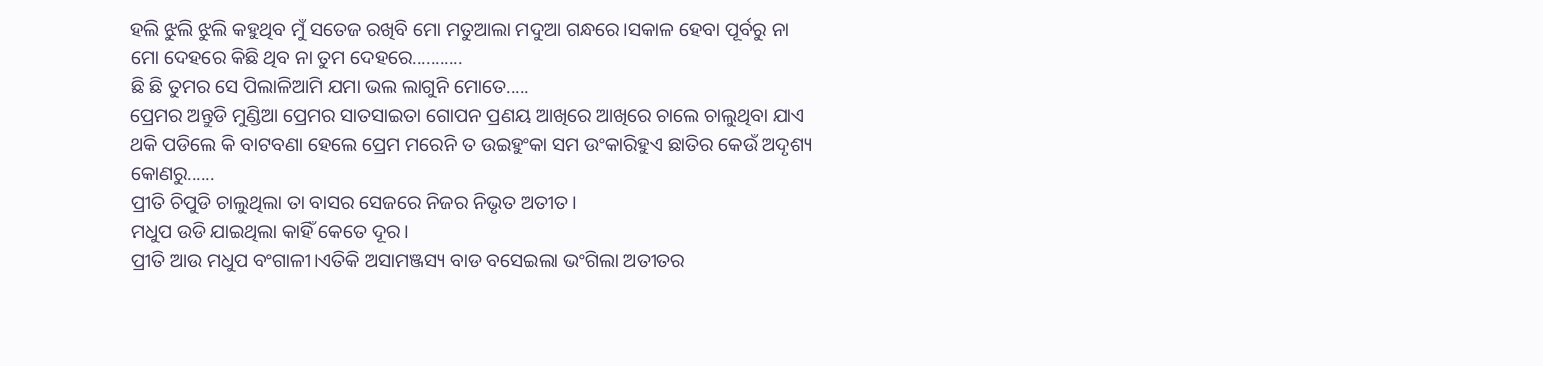ହଲି ଝୁଲି ଝୁଲି କହୁଥିବ ମୁଁ ସତେଜ ରଖିବି ମୋ ମତୁଆଲା ମଦୁଆ ଗନ୍ଧରେ।ସକାଳ ହେବା ପୂର୍ବରୁ ନା ମୋ ଦେହରେ କିଛି ଥିବ ନା ତୁମ ଦେହରେ...........
ଛି ଛି ତୁମର ସେ ପିଲାଳିଆମି ଯମା ଭଲ ଲାଗୁନି ମୋତେ.....
ପ୍ରେମର ଅନ୍ତୁଡି ମୁଣ୍ଡିଆ ପ୍ରେମର ସାତସାଇତା ଗୋପନ ପ୍ରଣୟ ଆଖିରେ ଆଖିରେ ଚାଲେ ଚାଲୁଥିବା ଯାଏ ଥକି ପଡିଲେ କି ବାଟବଣା ହେଲେ ପ୍ରେମ ମରେନି ତ ଉଇହୁଂକା ସମ ଉଂକାରିହୁଏ ଛାତିର କେଉଁ ଅଦୃଶ୍ୟ କୋଣରୁ......
ପ୍ରୀତି ଚିପୁଡି ଚାଲୁଥିଲା ତା ବାସର ସେଜରେ ନିଜର ନିଭୃତ ଅତୀତ।
ମଧୁପ ଉଡି ଯାଇଥିଲା କାହିଁ କେତେ ଦୂର।
ପ୍ରୀତି ଆଉ ମଧୁପ ବଂଗାଳୀ।ଏତିକି ଅସାମଞ୍ଜସ୍ୟ ବାଡ ବସେଇଲା ଭଂଗିଲା ଅତୀତର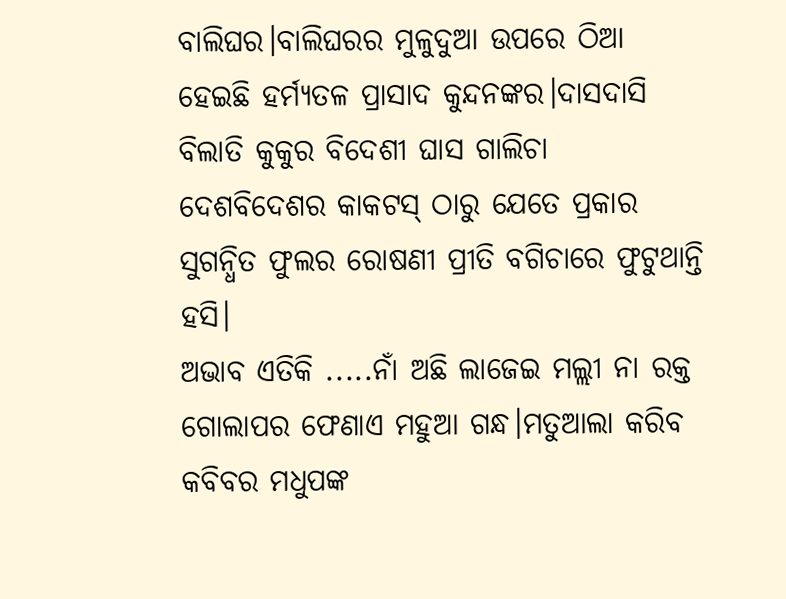ବାଲିଘର।ବାଲିଘରର ମୁଳୁଦୁଆ ଉପରେ ଠିଆ ହେଇଛି ହର୍ମ୍ୟତଳ ପ୍ରାସାଦ କୁନ୍ଦନଙ୍କର।ଦାସଦାସି ବିଲାତି କୁକୁର ବିଦେଶୀ ଘାସ ଗାଲିଚା ଦେଶବିଦେଶର କାକଟସ୍ ଠାରୁ ଯେତେ ପ୍ରକାର ସୁଗନ୍ଧିତ ଫୁଲର ରୋଷଣୀ ପ୍ରୀତି ବଗିଚାରେ ଫୁଟୁଥାନ୍ତି ହସି।
ଅଭାବ ଏତିକି .....ନାଁ ଅଛି ଲାଜେଇ ମଲ୍ଲୀ ନା ରକ୍ତ ଗୋଲାପର ଫେଣାଏ ମହୁଆ ଗନ୍ଧ।ମତୁଆଲା କରିବ କବିବର ମଧୁପଙ୍କ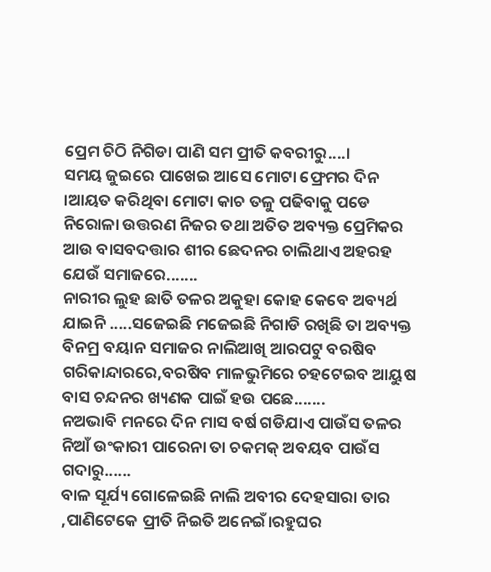ପ୍ରେମ ଚିଠି ନିଗିଡା ପାଣି ସମ ପ୍ରୀତି କବରୀରୁ....।
ସମୟ ଜୁଇରେ ପାଖେଇ ଆସେ ମୋଟା ଫ୍ରେମର ଦିନ ।ଆୟତ କରିଥିବା ମୋଟା କାଚ ତଳୁ ପଢିବାକୁ ପଡେ ନିରୋଳା ଉତ୍ତରଣ ନିଜର ତଥା ଅତିତ ଅବ୍ୟକ୍ତ ପ୍ରେମିକର ଆଉ ବାସବଦତ୍ତାର ଶୀର ଛେଦନର ଚାଲିଥାଏ ଅହରହ ଯେଉଁ ସମାଜରେ.......
ନାରୀର ଲୁହ ଛାତି ତଳର ଅକୁହା କୋହ କେବେ ଅବ୍ୟର୍ଥ ଯାଇନି .....ସଜେଇଛି ମଜେଇଛି ନିଗାଡି ରଖିଛି ତା ଅବ୍ୟକ୍ତ ବିନମ୍ର ବୟାନ ସମାଜର ନାଲିଆଖି ଆରପଟୁ ବରଷିବ ଗରିକାନ୍ଦାରରେ,ବରଷିବ ମାଳଭୁମିରେ ଚହଟେଇବ ଆୟୁଷ ବାସ ଚନ୍ଦନର ଖ୍ୟଣକ ପାଇଁ ହଉ ପଛେ.......
ନଅଭାବି ମନରେ ଦିନ ମାସ ବର୍ଷ ଗଡିଯାଏ ପାଉଁସ ତଳର ନିଆଁ ଉଂକାରୀ ପାରେନା ତା ଚକମକ୍ ଅବୟବ ପାଉଁସ ଗଦାରୁ......
ବାଳ ସୂର୍ଯ୍ୟ ଗୋଳେଇଛି ନାଲି ଅବୀର ଦେହସାରା ତାର ,ପାଣିଟେକେ ପ୍ରୀତି ନିଇତି ଅନେଇଁ।ରହୁଘର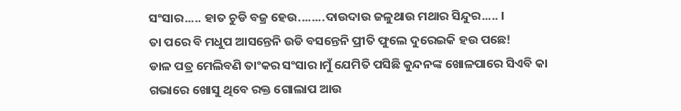ସଂସାର..... ହାତ ଚୁଡି ବଜ୍ର ହେଉ........ଦାଉଦାଉ ଜଳୁଥାଉ ମଥାର ସିନ୍ଦୁର..... ।
ତା ପରେ ବି ମଧୁପ ଆସନ୍ତେନି ଉଡି ବସନ୍ତେନି ପ୍ରୀତି ଫୁଲେ ଦୁରେଇକି ହଉ ପଛେ!
ଡାଳ ପତ୍ର ମେଲିବଣି ତାଂକର ସଂସାର।ମୁଁ ଯେମିତି ପସିଛି କୁନ୍ଦନଙ୍କ ଖୋଳପାରେ ସିଏବି କା ଗଭାରେ ଖୋସୁ ଥିବେ ରକ୍ତ ଗୋଲାପ ଆଉ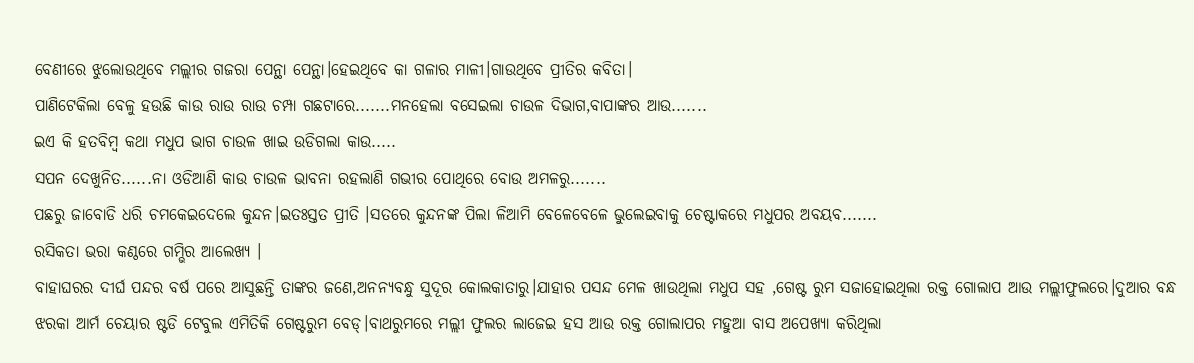ବେଣୀରେ ଝୁଲୋଉଥିବେ ମଲ୍ଲୀର ଗଜରା ପେନ୍ଥା ପେନ୍ଥା।ହେଇଥିବେ କା ଗଳାର ମାଳୀ।ଗାଉଥିବେ ପ୍ରୀତିର କବିତା।
ପାଣିଟେକିଲା ବେଳୁ ହଉଛି କାଉ ରାଉ ରାଉ ଚମ୍ପା ଗଛଟାରେ.......ମନହେଲା ବସେଇଲା ଚାଉଳ ଦିଭାଗ,ବାପାଙ୍କର ଆଉ.......
ଇଏ କି ହତବିମ୍ବ କଥା ମଧୁପ ଭାଗ ଚାଉଳ ଖାଇ ଉଡିଗଲା କାଉ.....
ସପନ ଦେଖୁନିତ......ନା ଓଡିଆଣି କାଉ ଚାଉଳ ଭାବନା ରହଲାଣି ଗଭୀର ପୋଥିରେ ବୋଉ ଅମଳରୁ.......
ପଛରୁ ଜାବୋଡି ଧରି ଚମକେଇଦେଲେ କୁନ୍ଦନ।ଇତଃସ୍ତତ ପ୍ରୀତି ।ସତରେ କୁନ୍ଦନଙ୍କ ପିଲା ଳିଆମି ବେଳେବେଳେ ଭୁଲେଇବାକୁ ଚେଷ୍ଟାକରେ ମଧୁପର ଅବୟବ.......
ରସିକତା ଭରା କଣ୍ଠରେ ଗମ୍ଭିର ଆଲେଖ୍ୟ ।
ବାହାଘରର ଦୀର୍ଘ ପନ୍ଦର ବର୍ଷ ପରେ ଆସୁଛନ୍ତି ତାଙ୍କର ଜଣେ,ଅନନ୍ୟବନ୍ଧୁ ସୁଦୂର କୋଲକାତାରୁ।ଯାହାର ପସନ୍ଦ ମେଳ ଖାଉଥିଲା ମଧୁପ ସହ ,ଗେଷ୍ଟ ରୁମ ସଜାହୋଇଥିଲା ରକ୍ତ ଗୋଲାପ ଆଉ ମଲ୍ଲୀଫୁଲରେ।ଦୁଆର ବନ୍ଧ ଝରକା ଆର୍ମ ଚେୟାର ଷ୍ଟଡି ଟେବୁଲ ଏମିତିକି ଗେଷ୍ଟରୁମ ବେଡ୍।ବାଥରୁମରେ ମଲ୍ଲୀ ଫୁଲର ଲାଜେଇ ହସ ଆଉ ରକ୍ତ ଗୋଲାପର ମହୁଆ ବାସ ଅପେଖ୍ୟା କରିଥିଲା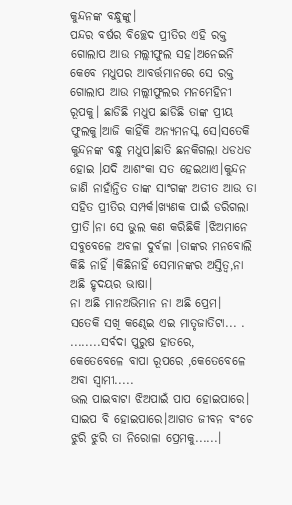କୁନ୍ଦନଙ୍କ ବନ୍ଧୁଙ୍କୁ।
ପନ୍ଦର ବର୍ଷର ବିଚ୍ଛେଦ ପ୍ରୀତିର ଏହି ରକ୍ତ ଗୋଲାପ ଆଉ ମଲ୍ଲୀଫୁଲ ସହ।ଅନେଇନି କେବେ ମଧୁପର ଆବର୍ତ୍ତମାନରେ ସେ ରକ୍ତ ଗୋଲାପ ଆଉ ମଲ୍ଲୀଫୁଲର ମନମେହିନୀ ରୂପକୁ। ଛାଡିଛି ମଧୁପ ଛାଡିଛି ତାଙ୍କ ପ୍ରୀୟ ଫୁଲକୁ।ଆଜି କାହିଁକି ଅନ୍ୟମନସ୍କ ସେ।ସତେକି କୁନ୍ଦନଙ୍କ ବନ୍ଧୁ ମଧୁପ।ଛାତି ଛନକିଗଲା ଧଡଧଡ ହୋଇ ।ଯଦି ଆଶଂକା ସତ ହେଇଥାଏ।କୁନ୍ଦନ ଜାଣି ନାହାଁନ୍ତିତ ତାଙ୍କ ସାଂଗଙ୍କ ଅତୀତ ଆଉ ତା ସହିତ ପ୍ରୀତିର ସମ୍ପର୍କ।ଖ୍ୟଣକ ପାଇଁ ଡରିଗଲା ପ୍ରୀତି।ନା ସେ ଭୁଲ କଣ କରିଛିକି ।ଝିଅମାନେ ସବୁବେଳେ ଅବଳା ଦୁର୍ବଳା ।ତାଙ୍କର ମନବୋଲି କିଛି ନାହିଁ ।କିଛିନାହିଁ ସେମାନଙ୍କର ଅସ୍ତିତ୍ୱ,ନା ଅଛି ହୃଦୟର ଭାଷା।
ନା ଅଛି ମାନଅଭିମାନ ନା ଅଛି ପ୍ରେମ।
ସତେକି ସଖି କଣ୍ଢେଇ ଏଇ ମାତୃଜାତିଟା... .
........ସର୍ବଦା ପୁରୁଷ ହାତରେ,
କେତେବେଳେ ବାପା ରୂପରେ ,କେତେବେଳେ ଅବା ସ୍ୱାମୀ.....
ଭଲ ପାଇବାଟା ଝିଅପାଇଁ ପାପ ହୋଇପାରେ।
ସାଇପ ବି ହୋଇପାରେ।ଆଗତ ଜୀବନ ବଂଚେ ଝୁରି ଝୁରି ତା ନିରୋଳା ପ୍ରେମକୁ......।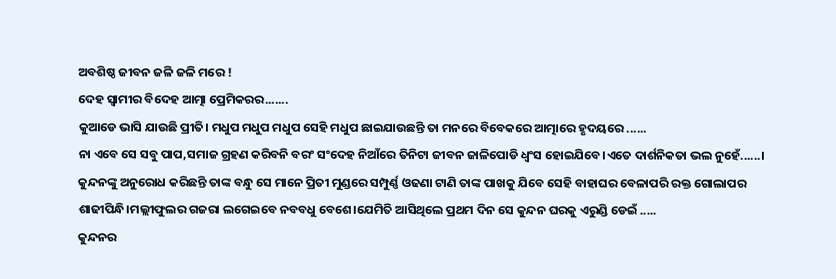ଅବଶିଷ୍ଠ ଜୀବନ ଜଳି ଜଳି ମରେ !
ଦେହ ସ୍ୱାମୀର ବିଦେହ ଆତ୍ମା ପ୍ରେମିକରର.......
କୁଆଡେ ଭାସି ଯାଉଛି ପ୍ରୀତି। ମଧୁପ ମଧୁପ ମଧୁପ ସେହି ମଧୁପ ଛାଇଯାଉଛନ୍ତି ତା ମନରେ ବିବେକରେ ଆତ୍ମାରେ ହୃଦୟରେ ......
ନା ଏବେ ସେ ସବୁ ପାପ,ସମାଜ ଗ୍ରହଣ କରିବନି ବରଂ ସଂଦେହ ନିଆଁରେ ତିନିଟା ଜୀବନ ଜାଳିପୋଡି ଧ୍ୱଂସ ହୋଇଯିବେ।ଏତେ ଦାର୍ଶନିକତା ଭଲ ନୁହେଁ......।
କୁନ୍ଦନଙ୍କୁ ଅନୁରୋଧ କରିଛନ୍ତି ତାଙ୍କ ବନ୍ଧୁ ସେ ମାନେ ପ୍ରିତୀ ମୁଣ୍ଡରେ ସମ୍ପୁର୍ଣ୍ଣ ଓଢଣା ଟାଣି ତାଙ୍କ ପାଖକୁ ଯିବେ ସେହି ବାହାଘର ବେଳାପରି ରକ୍ତ ଗୋଲାପର ଶାଢୀପିନ୍ଧି।ମଲ୍ଲୀଫୁଲର ଗଜରା ଲଗେଇବେ ନବବଧୁ ବେଶେ।ଯେମିତି ଆସିଥିଲେ ପ୍ରଥମ ଦିନ ସେ କୁନ୍ଦନ ଘରକୁ ଏରୁଣ୍ଡି ଡେଇଁ .....
କୁନ୍ଦନର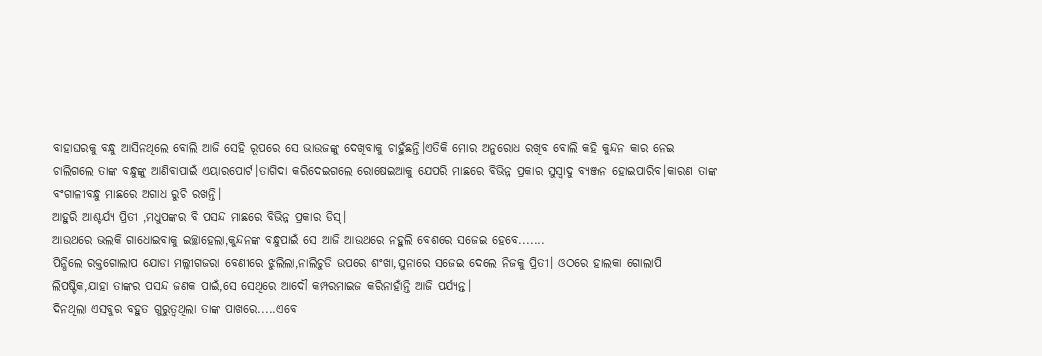ବାହାଘରକୁ ବନ୍ଧୁ ଆସିନଥିଲେ ବୋଲି ଆଜି ସେହି ରୂପରେ ସେ ଭାଉଜଙ୍କୁ ଦେଖିବାକୁ ଚାହୁଁଛନ୍ତି।ଏତିକି ମୋର ଅନୁରୋଧ ରଖିବ ବୋଲି କହି କୁନ୍ଦନ କାର ନେଇ ଚାଲିଗଲେ ତାଙ୍କ ବନ୍ଧୁଙ୍କୁ ଆଣିବାପାଇଁ ଏୟାରପୋର୍ଟ।ତାଗିଦା କରିଦେଇଗଲେ ରୋଷେଇଆକୁ ଯେପରି ମାଛରେ ବିଭିନ୍ନ ପ୍ରକାର ସୁସ୍ୱାଦୁ ବ୍ୟଞ୍ଜନ ହୋଇପାରିବ।କାରଣ ତାଙ୍କ ବଂଗାଳୀବନ୍ଧୁ ମାଛରେ ଅଗାଧ ରୁଚି ରଖନ୍ତି।
ଆହୁରି ଆଶ୍ଚର୍ଯ୍ୟ ପ୍ରିତୀ ,ମଧୁପଙ୍କର ବି ପସନ୍ଦ ମାଛରେ ବିଭିନ୍ନ ପ୍ରକାର ଡିସ୍।
ଆଉଥରେ ଭଲକି ଗାଧୋଇବାକୁ ଇଚ୍ଛାହେଲା,କୁନ୍ଦନଙ୍କ ବନ୍ଧୁପାଇଁ ସେ ଆଜି ଆଉଥରେ ନହୁଲି ବେଶରେ ସଜେଇ ହେବେ.......
ପିନ୍ଧିଲେ ରକ୍ତଗୋଲାପ ଯୋଡା ମଲ୍ଲୀଗଜରା ବେଣୀରେ ଝୁଲିଲା,ନାଲିଚୁଡି ଉପରେ ଶଂଖା,ସୁନାରେ ସଜେଇ ଦେଲେ ନିଜକୁ ପ୍ରିତୀ। ଓଠରେ ହାଲକା ଗୋଲାପି ଲିପଷ୍ଟିକ,ଯାହା ତାଙ୍କର ପସନ୍ଦ ଜଣକ ପାଇଁ,ସେ ସେଥିରେ ଆଦୌ କମ୍ପରମାଇଜ କରିନାହାଁନ୍ତି ଆଜି ପର୍ଯ୍ୟନ୍ତ।
ଦିନଥିଲା ଏସବୁର ବହୁତ ଗୁରୁତ୍ୱଥିଲା ତାଙ୍କ ପାଖରେ.....ଏବେ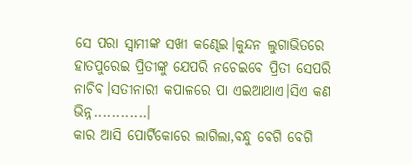ସେ ପରା ସ୍ୱାମୀଙ୍କ ସଖୀ କଣ୍ଢେଇ।କୁନ୍ଦନ ଲୁଗାଭିତରେ ହାତପୁରେଇ ପ୍ରିତୀଙ୍କୁ ଯେପରି ନଚେଇବେ ପ୍ରିତୀ ସେପରି ନାଚିବ।ସତୀନାରୀ କପାଳରେ ପା ଏଇଆଥାଏ।ସିଏ କଣ ଭିନ୍ନ............।
କାର ଆସି ପୋର୍ଟିକୋରେ ଲାଗିଲା,ବନ୍ଧୁ ବେଗି ବେଗି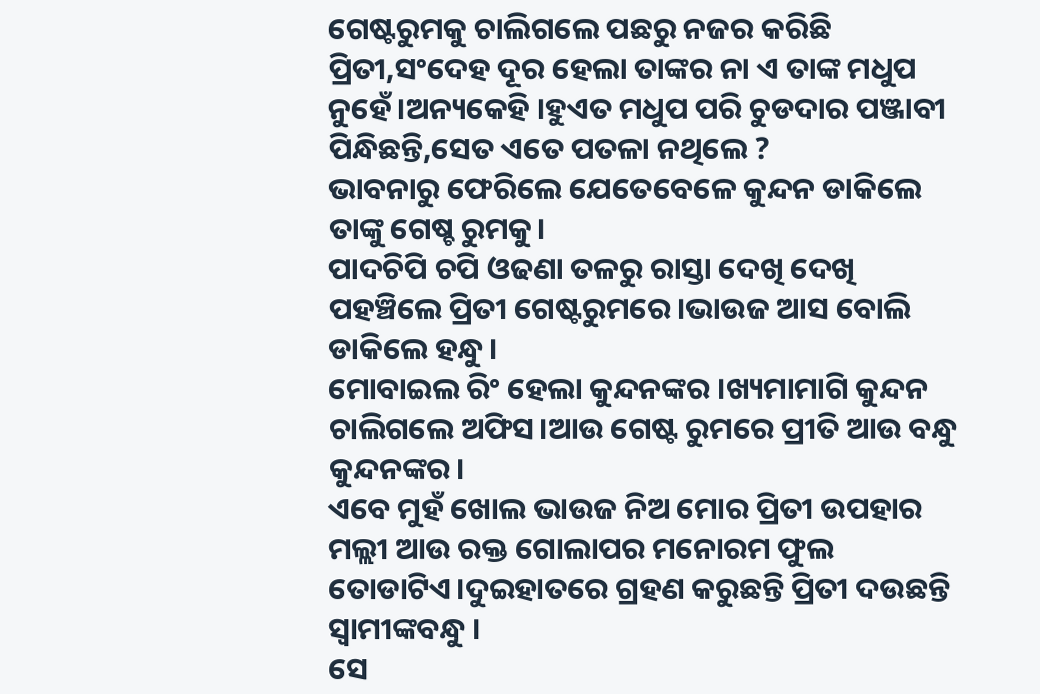ଗେଷ୍ଟରୁମକୁ ଚାଲିଗଲେ ପଛରୁ ନଜର କରିଛି ପ୍ରିତୀ,ସଂଦେହ ଦୂର ହେଲା ତାଙ୍କର ନା ଏ ତାଙ୍କ ମଧୁପ ନୁହେଁ।ଅନ୍ୟକେହି ।ହୁଏତ ମଧୁପ ପରି ଚୁଡଦାର ପଞ୍ଜାବୀ ପିନ୍ଧିଛନ୍ତି,ସେତ ଏତେ ପତଳା ନଥିଲେ ?
ଭାବନାରୁ ଫେରିଲେ ଯେତେବେଳେ କୁନ୍ଦନ ଡାକିଲେ ତାଙ୍କୁ ଗେଷ୍ଚ ରୁମକୁ।
ପାଦଚିପି ଚପି ଓଢଣା ତଳରୁ ରାସ୍ତା ଦେଖି ଦେଖି ପହଞ୍ଚିଲେ ପ୍ରିତୀ ଗେଷ୍ଟରୁମରେ।ଭାଉଜ ଆସ ବୋଲି ଡାକିଲେ ହନ୍ଧୁ।
ମୋବାଇଲ ରିଂ ହେଲା କୁନ୍ଦନଙ୍କର ।ଖ୍ୟମାମାଗି କୁନ୍ଦନ ଚାଲିଗଲେ ଅଫିସ।ଆଉ ଗେଷ୍ଟ ରୁମରେ ପ୍ରୀତି ଆଉ ବନ୍ଧୁ କୁନ୍ଦନଙ୍କର।
ଏବେ ମୁହଁ ଖୋଲ ଭାଉଜ ନିଅ ମୋର ପ୍ରିତୀ ଉପହାର ମଲ୍ଲୀ ଆଉ ରକ୍ତ ଗୋଲାପର ମନୋରମ ଫୁଲ ତୋଡାଟିଏ।ଦୁଇହାତରେ ଗ୍ରହଣ କରୁଛନ୍ତି ପ୍ରିତୀ ଦଉଛନ୍ତି ସ୍ୱାମୀଙ୍କବନ୍ଧୁ ।
ସେ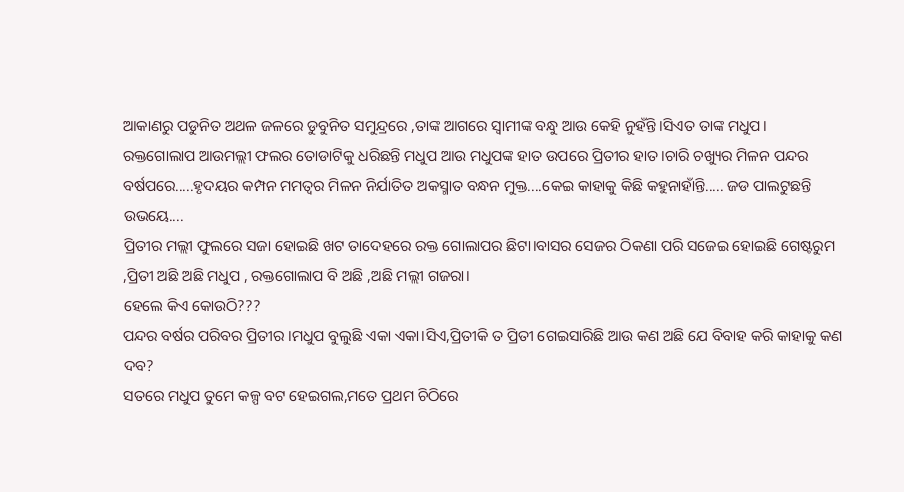ଆକାଣରୁ ପଡୁନିତ ଅଥଳ ଜଳରେ ଡୁବୁନିତ ସମୁନ୍ଦ୍ରରେ ,ତାଙ୍କ ଆଗରେ ସ୍ୱାମୀଙ୍କ ବନ୍ଧୁ ଆଉ କେହି ନୁହଁନ୍ତି।ସିଏତ ତାଙ୍କ ମଧୁପ।
ରକ୍ତଗୋଲାପ ଆଉମଲ୍ଲୀ ଫଲର ତୋଡାଟିକୁ ଧରିଛନ୍ତି ମଧୁପ ଆଉ ମଧୁପଙ୍କ ହାତ ଉପରେ ପ୍ରିତୀର ହାତ।ଚାରି ଚଖ୍ୟୁର ମିଳନ ପନ୍ଦର ବର୍ଷପରେ.....ହୃଦୟର କମ୍ପନ ମମତ୍ୱର ମିଳନ ନିର୍ଯାତିତ ଅକସ୍ମାତ ବନ୍ଧନ ମୁକ୍ତ....କେଇ କାହାକୁ କିଛି କହୁନାହାଁନ୍ତି..... ଜଡ ପାଲଟୁଛନ୍ତି ଉଭୟେ....
ପ୍ରିତୀର ମଲ୍ଲୀ ଫୁଲରେ ସଜା ହୋଇଛି ଖଟ ତାଦେହରେ ରକ୍ତ ଗୋଲାପର ଛିଟା।ବାସର ସେଜର ଠିକଣା ପରି ସଜେଇ ହୋଇଛି ଗେଷ୍ଟରୁମ ,ପ୍ରିତୀ ଅଛି ଅଛି ମଧୁପ , ରକ୍ତଗୋଲାପ ବି ଅଛି ,ଅଛି ମଲ୍ଲୀ ଗଜରା।
ହେଲେ କିଏ କୋଉଠି???
ପନ୍ଦର ବର୍ଷର ପରିବର ପ୍ରିତୀର ।ମଧୁପ ବୁଲୁଛି ଏକା ଏକା।ସିଏ,ପ୍ରିତୀକି ତ ପ୍ରିତୀ ଗେଇସାରିଛି ଆଉ କଣ ଅଛି ଯେ ବିବାହ କରି କାହାକୁ କଣ ଦବ?
ସତରେ ମଧୁପ ତୁମେ କଳ୍ପ ବଟ ହେଇଗଲ,ମତେ ପ୍ରଥମ ଚିଠିରେ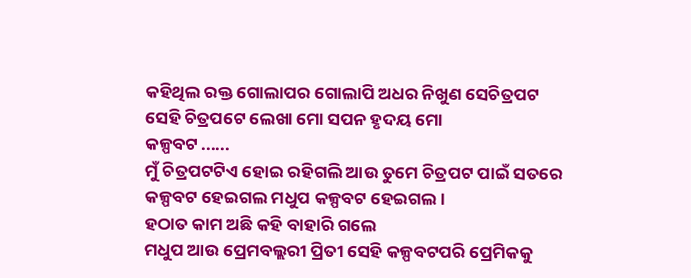କହିଥିଲ ରକ୍ତ ଗୋଲାପର ଗୋଲାପି ଅଧର ନିଖୁଣ ସେଚିତ୍ରପଟ
ସେହି ଚିତ୍ରପଟେ ଲେଖା ମୋ ସପନ ହୃଦୟ ମୋ
କଳ୍ପବଟ ......
ମୁଁ ଚିତ୍ରପଟଟିଏ ହୋଇ ରହିଗଲି ଆଉ ତୁମେ ଚିତ୍ରପଟ ପାଇଁ ସତରେ କଳ୍ପବଟ ହେଇଗଲ ମଧୁପ କଳ୍ପବଟ ହେଇଗଲ।
ହଠାତ କାମ ଅଛି କହି ବାହାରି ଗଲେ
ମଧୁପ ଆଉ ପ୍ରେମବଲ୍ଲରୀ ପ୍ରିତୀ ସେହି କଳ୍ପବଟପରି ପ୍ରେମିକକୁ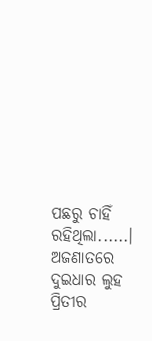ପଛରୁ ଚାହିଁ ରହିଥିଲା......।
ଅଜଣାତରେ ଦୁଇଧାର ଲୁହ ପ୍ରିତୀର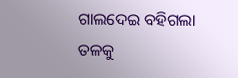ଗାଲଦେଇ ବହିଗଲା ତଳକୁ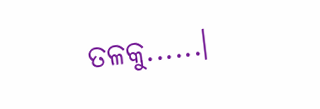ତଳକୁ......।